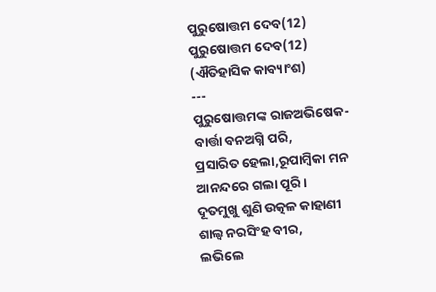ପୁରୁଷୋତ୍ତମ ଦେବ(12)
ପୁରୁଷୋତ୍ତମ ଦେବ(12)
(ଐତିହାସିକ କାବ୍ୟାଂଶ)
---
ପୁରୁଷୋତ୍ତମଙ୍କ ରାଜଅଭିଷେକ-
ବାର୍ତ୍ତା ବନଅଗ୍ନି ପରି,
ପ୍ରସାରିତ ହେଲା,ରୂପାମ୍ବିକା ମନ
ଆନନ୍ଦରେ ଗଲା ପୂରି।
ଦୂତମୁଖୁ ଶୁଣି ଉତ୍କଳ କାହାଣୀ
ଶାଲ୍ୱ ନରସିଂହ ବୀର,
ଲଭିଲେ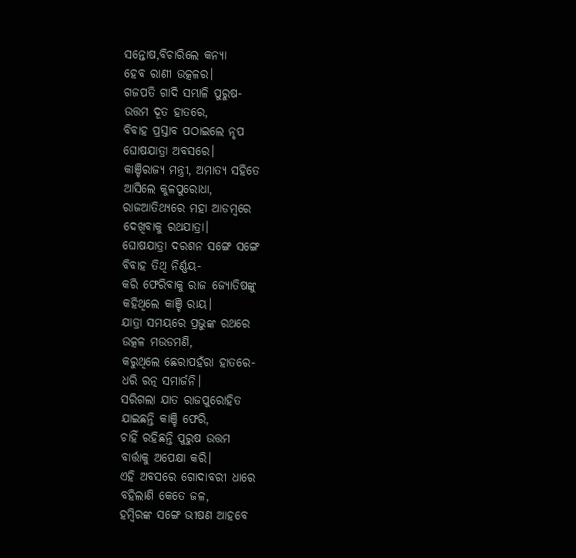ସନ୍ତୋଷ,ବିଚାରିଲେ କନ୍ୟା
ହେବ ରାଣୀ ଉତ୍କଳର।
ଗଜପତି ଗାଦି ସମ୍ଭାଳି ପୁରୁଷ-
ଉତ୍ତମ ଦୂତ ହାତରେ,
ବିବାହ ପ୍ରସ୍ତାବ ପଠାଇଲେ ନୃପ
ଘୋଷଯାତ୍ରା ଅବସରେ।
କାଞ୍ଚିରାଜ୍ୟ ମନ୍ତ୍ରୀ, ଅମାତ୍ୟ ସହିତେ
ଆସିଲେ କୁଳପୁରୋଧା,
ରାଜଆତିଥ୍ୟରେ ମହା ଆଡମ୍ବରେ
ଦେଖିବାକୁ ରଥଯାତ୍ରା।
ଘୋଷଯାତ୍ରା ଦରଶନ ସଙ୍ଗେ ସଙ୍ଗେ
ବିବାହ ତିଥି ନିର୍ଣ୍ଣୟ-
କରି ଫେରିବାକୁ ରାଜ ଜ୍ୟୋତିଷଙ୍କୁ
କହିଥିଲେ କାଞ୍ଚି ରାୟ।
ଯାତ୍ରା ସମୟରେ ପ୍ରଭୁଙ୍କ ରଥରେ
ଉତ୍କଳ ମଉଡମଣି,
କରୁଥିଲେ ଛେରାପହଁରା ହାତରେ-
ଧରି ରତ୍ନ ସମାର୍ଜନି।
ସରିଗଲା ଯାତ ରାଜପୁରୋହିତ
ଯାଇଛନ୍ତି କାଞ୍ଚି ଫେରି,
ଚାହିଁ ରହିଛନ୍ତି ପୁରୁଷ ଉତ୍ତମ
ବାର୍ତ୍ତାକୁ ଅପେକ୍ଷା କରି।
ଏହି ଅବସରେ ଗୋଦାବରୀ ଧାରେ
ବହିଲାଣି କେତେ ଜଳ,
ହମ୍ବିରଙ୍କ ସଙ୍ଗେ ଭୀଷଣ ଆହବେ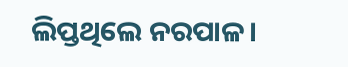ଲିପ୍ତଥିଲେ ନରପାଳ।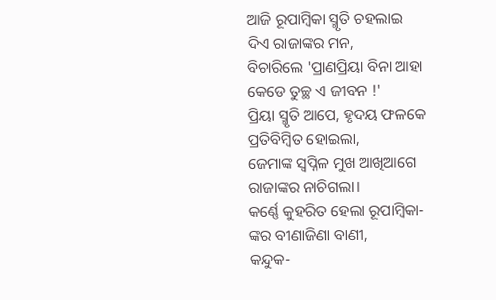ଆଜି ରୂପାମ୍ବିକା ସ୍ମୃତି ଚହଲାଇ
ଦିଏ ରାଜାଙ୍କର ମନ,
ବିଚାରିଲେ 'ପ୍ରାଣପ୍ରିୟା ବିନା ଆହା
କେଡେ ତୁଚ୍ଛ ଏ ଜୀବନ !'
ପ୍ରିୟା ସ୍ମୃତି ଆପେ, ହୃଦୟ ଫଳକେ
ପ୍ରତିବିମ୍ବିତ ହୋଇଲା,
ଜେମାଙ୍କ ସ୍ୱପ୍ନିଳ ମୁଖ ଆଖିଆଗେ
ରାଜାଙ୍କର ନାଚିଗଲା।
କର୍ଣ୍ଣେ କୁହରିତ ହେଲା ରୂପାମ୍ବିକା-
ଙ୍କର ବୀଣାଜିଣା ବାଣୀ,
କନ୍ଦୁକ-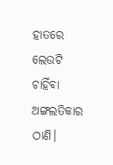ହାତରେ ଲେଉଟି ଚାହିଁବା
ଅଙ୍ଗଲତିକାର ଠାଣି।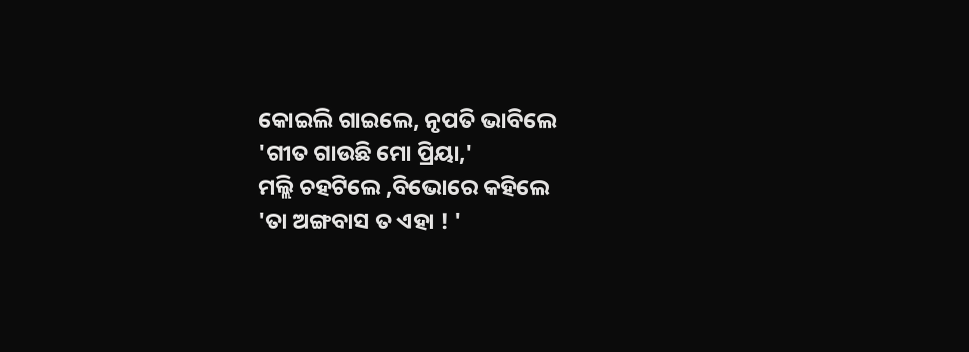କୋଇଲି ଗାଇଲେ, ନୃପତି ଭାବିଲେ
'ଗୀତ ଗାଉଛି ମୋ ପ୍ରିୟା,'
ମଲ୍ଲି ଚହଟିଲେ ,ବିଭୋରେ କହିଲେ
'ତା ଅଙ୍ଗବାସ ତ ଏହା ! '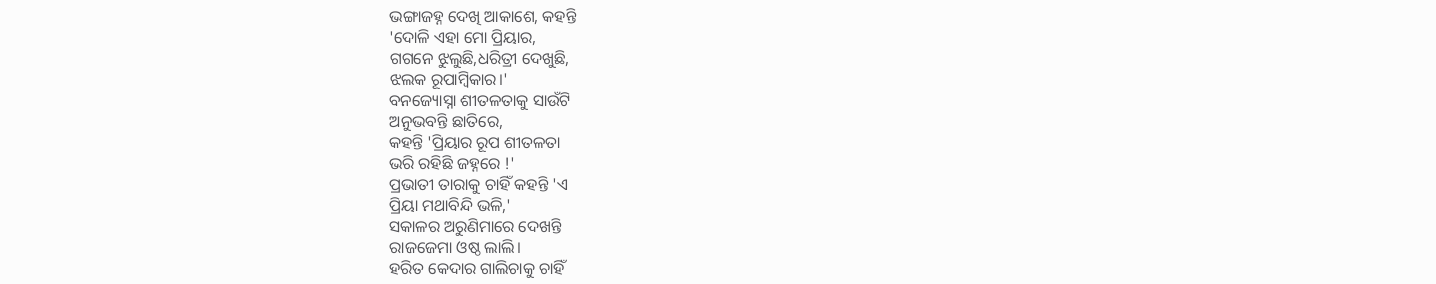ଭଙ୍ଗାଜହ୍ନ ଦେଖି ଆକାଶେ, କହନ୍ତି
'ଦୋଳି ଏହା ମୋ ପ୍ରିୟାର,
ଗଗନେ ଝୁଲୁଛି,ଧରିତ୍ରୀ ଦେଖୁଛି,
ଝଲକ ରୂପାମ୍ବିକାର।'
ବନଜ୍ୟୋସ୍ନା ଶୀତଳତାକୁ ସାଉଁଟି
ଅନୁଭବନ୍ତି ଛାତିରେ,
କହନ୍ତି 'ପ୍ରିୟାର ରୂପ ଶୀତଳତା
ଭରି ରହିଛି ଜହ୍ନରେ !'
ପ୍ରଭାତୀ ତାରାକୁ ଚାହିଁ କହନ୍ତି 'ଏ
ପ୍ରିୟା ମଥାବିନ୍ଦି ଭଳି,'
ସକାଳର ଅରୁଣିମାରେ ଦେଖନ୍ତି
ରାଜଜେମା ଓଷ୍ଠ ଲାଲି।
ହରିତ କେଦାର ଗାଲିଚାକୁ ଚାହିଁ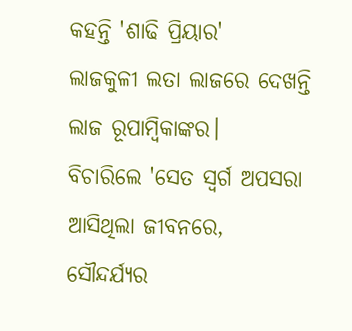କହନ୍ତି 'ଶାଢି ପ୍ରିୟାର'
ଲାଜକୁଳୀ ଲତା ଲାଜରେ ଦେଖନ୍ତି
ଲାଜ ରୂପାମ୍ବିକାଙ୍କର।
ବିଚାରିଲେ 'ସେତ ସ୍ୱର୍ଗ ଅପସରା
ଆସିଥିଲା ଜୀବନରେ,
ସୌନ୍ଦର୍ଯ୍ୟର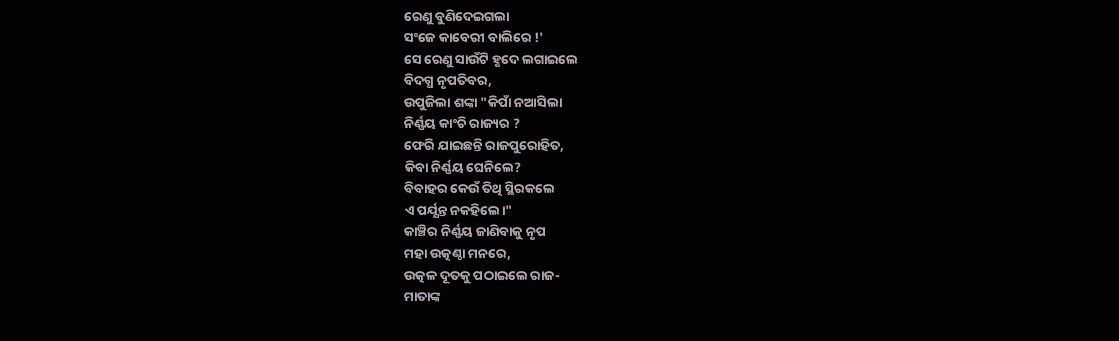ରେଣୁ ବୁଣିଦେଇଗଲା
ସଂଜେ କାବେରୀ ବାଲିରେ !'
ସେ ରେଣୁ ସାଉଁଟି ହୃଦେ ଲଗାଇଲେ
ବିଦଗ୍ଧ ନୃପତିବର,
ଉପୁଜିଲା ଶଙ୍କା "କିପାଁ ନଆସିଲା
ନିର୍ଣ୍ଣୟ କାଂଚି ରାଜ୍ୟର ?
ଫେରି ଯାଇଛନ୍ତି ରାଜପୁରୋହିତ,
କିବା ନିର୍ଣ୍ଣୟ ଘେନିଲେ?
ବିବାହର କେଉଁ ତିଥି ସ୍ଥିରକଲେ
ଏ ପର୍ଯ୍ଯନ୍ତ ନକହିଲେ।"
କାଞ୍ଚିର ନିର୍ଣ୍ଣୟ ଜାଣିବାକୁ ନୃପ
ମହା ଉତ୍କଣ୍ଠା ମନରେ,
ଉତ୍କଳ ଦୂତକୁ ପଠାଇଲେ ରାଜ-
ମାତାଙ୍କ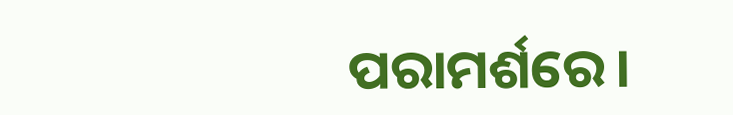ପରାମର୍ଶରେ।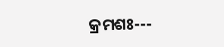କ୍ରମଶଃ---